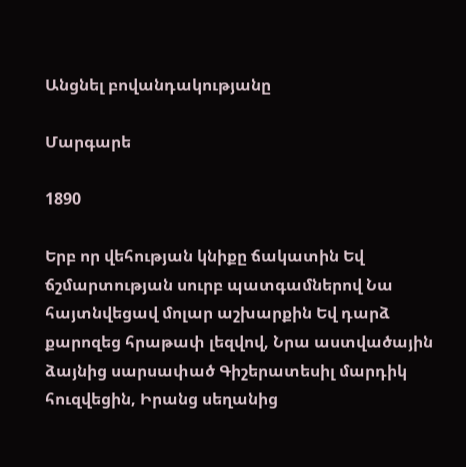Անցնել բովանդակությանը

Մարգարե

1890

Երբ որ վեհության կնիքը ճակատին Եվ ճշմարտության սուրբ պատգամներով Նա հայտնվեցավ մոլար աշխարքին Եվ դարձ քարոզեց հրաթափ լեզվով, Նրա աստվածային ձայնից սարսափած Գիշերատեսիլ մարդիկ հուզվեցին, Իրանց սեղանից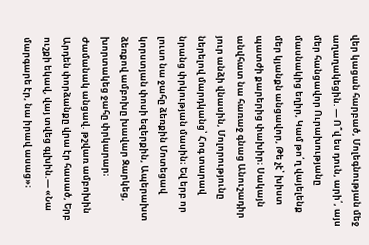վեր կացան հարբած, Մոլեգնության մեջ աղաղակեցին. — Ո՞վ ես դուն, արի՛, այս մեր հանցավոր Ուրախությանը մասնակից եղիր, Կամ թո՛ղ վայելենք մեր կյանքն անցավոր, Թե չէ՝ խիստ պատժի քարերից փախիր։ Սակայն անվհատ նա հառաջ գնաց Անուշադիր յուր անձի վնասին, Մոլորությունը ներելով մարդկանց՝ Հոգ տարավ նրանց փրկության մասին։ Եվ երբ որ լուսո նա ջահը ձեռքին Մոտեցավ կորստյան փոսի եզերքին, Ապերախտ ձեռքով ամբոխը խավար Զարկեց, խորտակեց ջահը փրկարար։ Ժամանակ անցավ. թշվառ ամբոխին Արդեն փորձանքը վրա էր հասած, Երբ ուշքի եկավ, վայ տվեց գլխին.— «Նա մարգարե էր, նա իրավ ասաց»։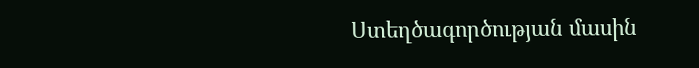Ստեղծագործության մասին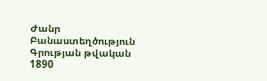Ժանր Բանաստեղծություն
Գրության թվական 1890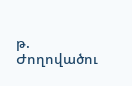թ.
Ժողովածու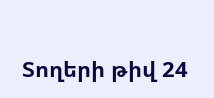Տողերի թիվ 24